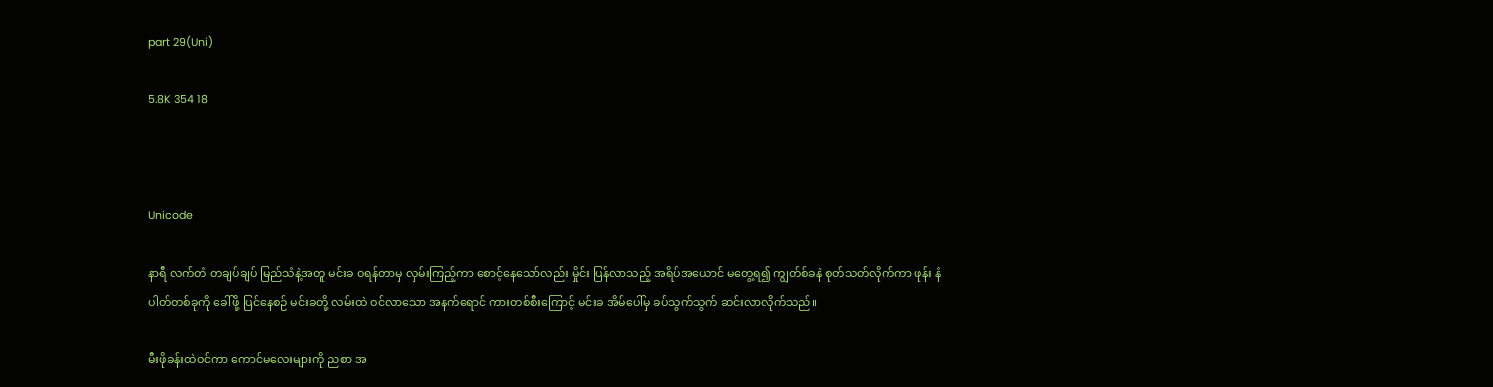part 29(Uni)

5.8K 354 18



Unicode

နာရီ လက်တံ တချပ်ချပ် မြည်သံနဲ့အတူ မင်းခ ဝရန်တာမှ လှမ်းကြည့်ကာ စောင့်နေသော်လည်း မှိုင်း ပြန်လာသည့် အရိပ်အယောင် မတွေ့ရ၍ ကျွတ်စ်ခနဲ စုတ်သတ်လိုက်ကာ ဖုန်း နံပါတ်တစ်ခုကို ခေါ်ဖို့ ပြင်နေစဉ် မင်းခတို့ လမ်းထဲ ဝင်လာသော အနက်ရောင် ကားတစ်စီးကြောင့် မင်းခ အိမ်ပေါ်မှ ခပ်သွက်သွက် ဆင်းလာလိုက်သည်။

မီးဖိုခန်းထဲဝင်ကာ ကောင်မလေးများကို ညစာ အ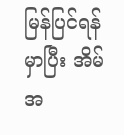မြန်ပြင်ရန် မှာပြီး အိမ်အ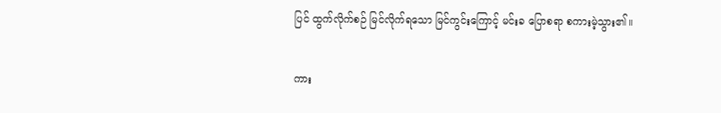ပြင် ထွက်လိုက်စဉ် မြင်လိုက်ရသော မြင်ကွင်းကြောင့် မင်းခ ပြောစရာ စကားမဲ့သွား၏။

ကား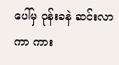ပေါ်မှ ဝုန်းခနဲ ဆင်းလာကာ ကား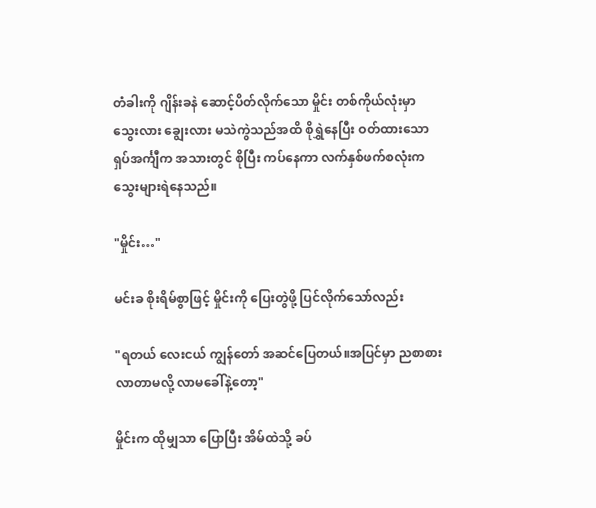တံခါးကို ဂျိန်းခနဲ ဆောင့်ပိတ်လိုက်သော မှိုင်း တစ်ကိုယ်လုံးမှာ သွေးလား ချွေးလား မသဲကွဲသည်အထိ စိုရွှဲနေပြီး ဝတ်ထားသော ရှပ်အင်္ကျီက အသားတွင် စိုပြီး ကပ်နေကာ လက်နှစ်ဖက်စလုံးက သွေးများရဲနေသည်။

"မှိုင်း…"

မင်းခ စိုးရိမ်စွာဖြင့် မှိုင်းကို ပြေးတွဲဖို့ ပြင်လိုက်သော်လည်း

"ရတယ် လေးငယ် ကျွန်တော် အဆင်ပြေတယ်။အပြင်မှာ ညစာစားလာတာမလို့ လာမခေါ်နဲ့တော့"

မှိုင်းက ထိုမျှသာ ပြောပြီး အိမ်ထဲသို့ ခပ်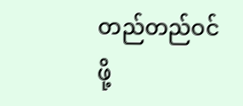တည်တည်ဝင်ဖို့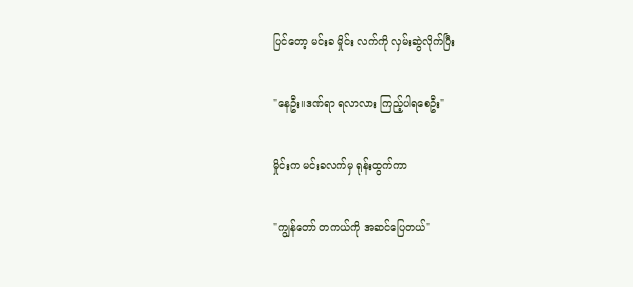ပြင်တော့ မင်းခ မှိုင်း လက်ကို လှမ်းဆွဲလိုက်ပြီး

"နေဦး။ဒဏ်ရာ ရလာလား ကြည့်ပါရစေဦး"

မှိုင်းက မင်းခလက်မှ ရုန်းထွက်ကာ

"ကျွန်တော် တကယ်ကို အဆင်ပြေတယ်"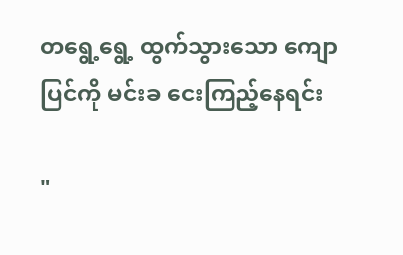တရွေ့ရွေ့ ထွက်သွားသော ကျောပြင်ကို မင်းခ ငေးကြည့်နေရင်း

"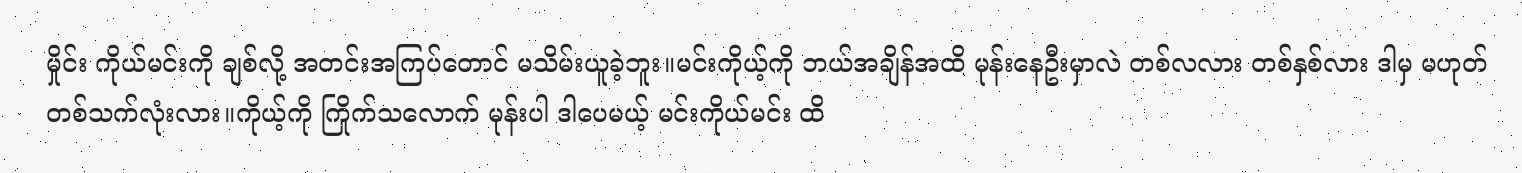မှိုင်း ကိုယ်မင်းကို ချစ်လို့ အတင်းအကြပ်တောင် မသိမ်းယူခဲ့ဘူး။မင်းကိုယ့်ကို ဘယ်အချိန်အထိ မုန်းနေဦးမှာလဲ တစ်လလား တစ်နှစ်လား ဒါမှ မဟုတ် တစ်သက်လုံးလား။ကိုယ့်ကို ကြိုက်သလောက် မုန်းပါ ဒါပေမယ့် မင်းကိုယ်မင်း ထိ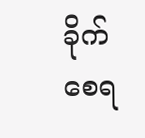ခိုက်စေရ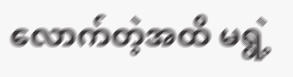လောက်တဲ့အထိ မရွဲ့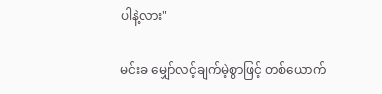ပါနဲ့လား"

မင်းခ မျှော်လင့်ချက်မဲ့စွာဖြင့် တစ်ယောက်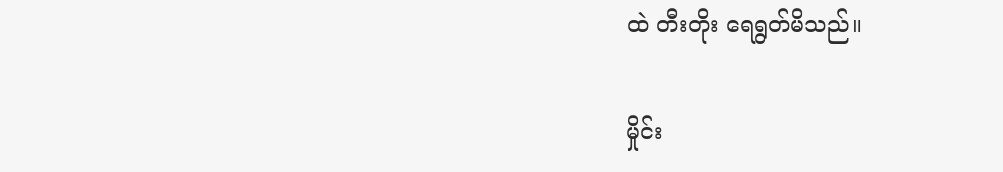ထဲ တီးတိုး ရေရွတ်မိသည်။

မှိုင်း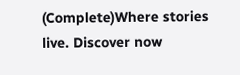(Complete)Where stories live. Discover now